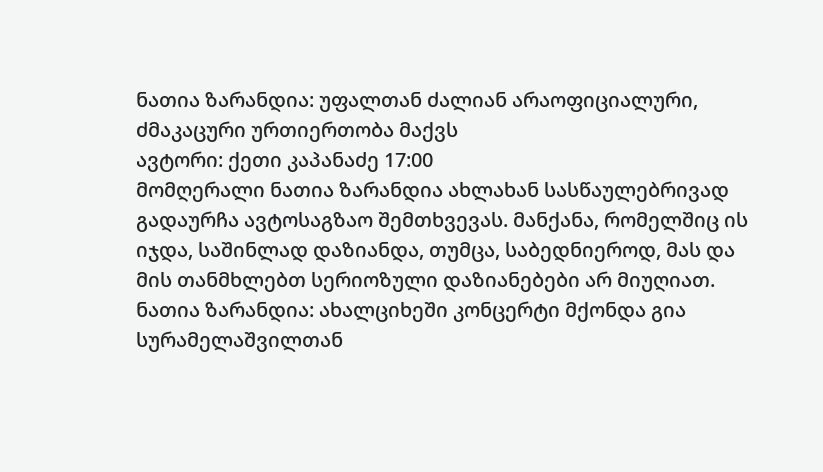ნათია ზარანდია: უფალთან ძალიან არაოფიციალური, ძმაკაცური ურთიერთობა მაქვს
ავტორი: ქეთი კაპანაძე 17:00
მომღერალი ნათია ზარანდია ახლახან სასწაულებრივად გადაურჩა ავტოსაგზაო შემთხვევას. მანქანა, რომელშიც ის იჯდა, საშინლად დაზიანდა, თუმცა, საბედნიეროდ, მას და მის თანმხლებთ სერიოზული დაზიანებები არ მიუღიათ.
ნათია ზარანდია: ახალციხეში კონცერტი მქონდა გია სურამელაშვილთან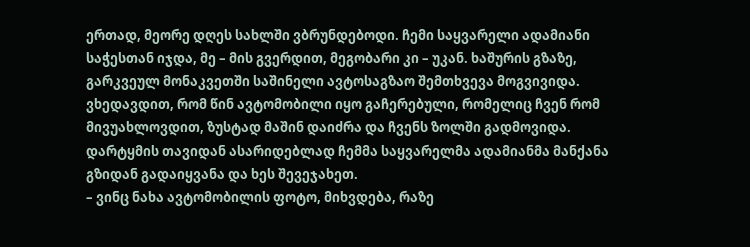ერთად, მეორე დღეს სახლში ვბრუნდებოდი. ჩემი საყვარელი ადამიანი საჭესთან იჯდა, მე – მის გვერდით, მეგობარი კი – უკან. ხაშურის გზაზე, გარკვეულ მონაკვეთში საშინელი ავტოსაგზაო შემთხვევა მოგვივიდა. ვხედავდით, რომ წინ ავტომობილი იყო გაჩერებული, რომელიც ჩვენ რომ მივუახლოვდით, ზუსტად მაშინ დაიძრა და ჩვენს ზოლში გადმოვიდა. დარტყმის თავიდან ასარიდებლად ჩემმა საყვარელმა ადამიანმა მანქანა გზიდან გადაიყვანა და ხეს შევეჯახეთ.
– ვინც ნახა ავტომობილის ფოტო, მიხვდება, რაზე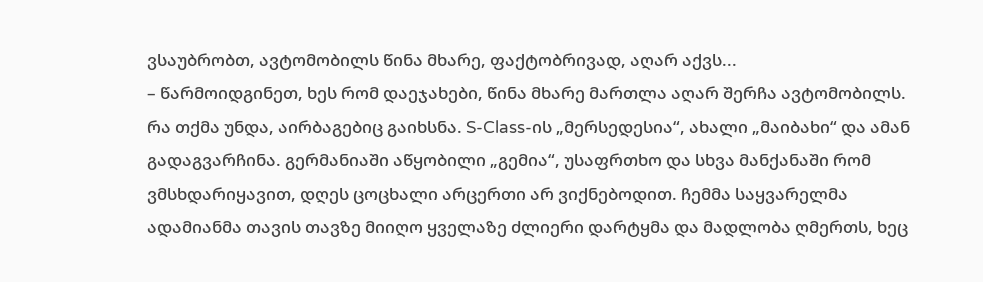ვსაუბრობთ, ავტომობილს წინა მხარე, ფაქტობრივად, აღარ აქვს...
– წარმოიდგინეთ, ხეს რომ დაეჯახები, წინა მხარე მართლა აღარ შერჩა ავტომობილს. რა თქმა უნდა, აირბაგებიც გაიხსნა. S-Class-ის „მერსედესია“, ახალი „მაიბახი“ და ამან გადაგვარჩინა. გერმანიაში აწყობილი „გემია“, უსაფრთხო და სხვა მანქანაში რომ ვმსხდარიყავით, დღეს ცოცხალი არცერთი არ ვიქნებოდით. ჩემმა საყვარელმა ადამიანმა თავის თავზე მიიღო ყველაზე ძლიერი დარტყმა და მადლობა ღმერთს, ხეც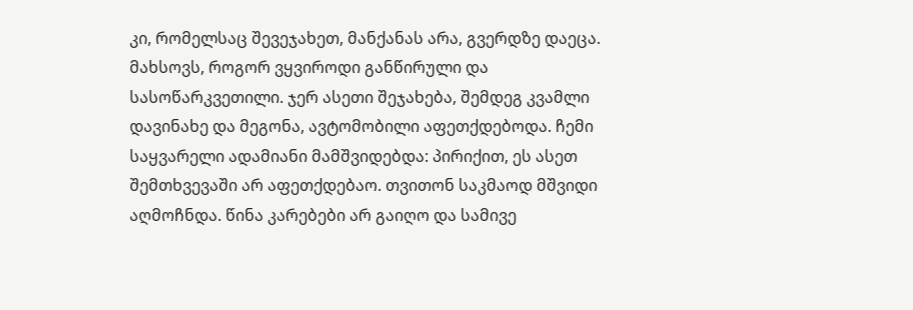კი, რომელსაც შევეჯახეთ, მანქანას არა, გვერდზე დაეცა.
მახსოვს, როგორ ვყვიროდი განწირული და სასოწარკვეთილი. ჯერ ასეთი შეჯახება, შემდეგ კვამლი დავინახე და მეგონა, ავტომობილი აფეთქდებოდა. ჩემი საყვარელი ადამიანი მამშვიდებდა: პირიქით, ეს ასეთ შემთხვევაში არ აფეთქდებაო. თვითონ საკმაოდ მშვიდი აღმოჩნდა. წინა კარებები არ გაიღო და სამივე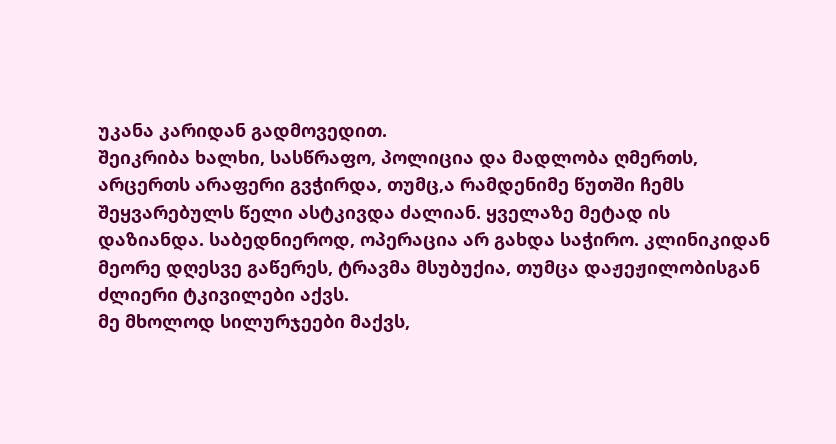უკანა კარიდან გადმოვედით.
შეიკრიბა ხალხი, სასწრაფო, პოლიცია და მადლობა ღმერთს, არცერთს არაფერი გვჭირდა, თუმც,ა რამდენიმე წუთში ჩემს შეყვარებულს წელი ასტკივდა ძალიან. ყველაზე მეტად ის დაზიანდა. საბედნიეროდ, ოპერაცია არ გახდა საჭირო. კლინიკიდან მეორე დღესვე გაწერეს, ტრავმა მსუბუქია, თუმცა დაჟეჟილობისგან ძლიერი ტკივილები აქვს.
მე მხოლოდ სილურჯეები მაქვს,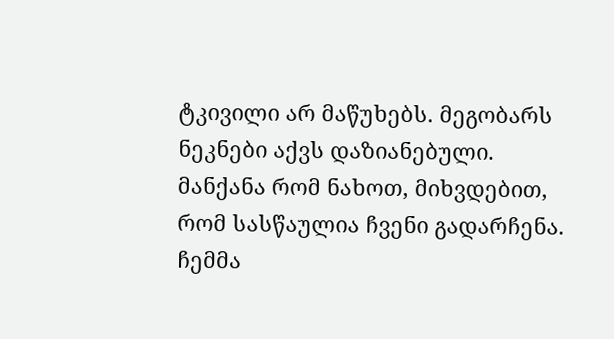ტკივილი არ მაწუხებს. მეგობარს ნეკნები აქვს დაზიანებული. მანქანა რომ ნახოთ, მიხვდებით, რომ სასწაულია ჩვენი გადარჩენა. ჩემმა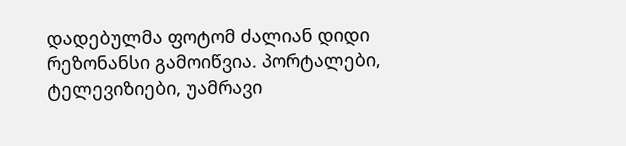დადებულმა ფოტომ ძალიან დიდი რეზონანსი გამოიწვია. პორტალები, ტელევიზიები, უამრავი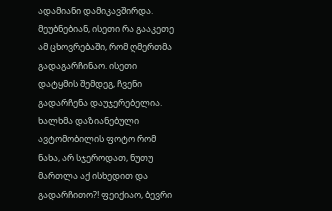ადამიანი დამიკავშირდა. მეუბნებიან, ისეთი რა გააკეთე ამ ცხოვრებაში, რომ ღმერთმა გადაგარჩინაო. ისეთი დატყმის შემდეგ, ჩვენი გადარჩენა დაუჯერებელია. ხალხმა დაზიანებული ავტომობილის ფოტო რომ ნახა, არ სჯეროდათ, ნუთუ მართლა აქ ისხედით და გადარჩითო?! ფეიქიაო, ბევრი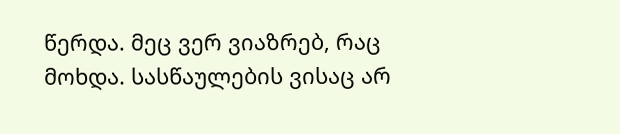წერდა. მეც ვერ ვიაზრებ, რაც მოხდა. სასწაულების ვისაც არ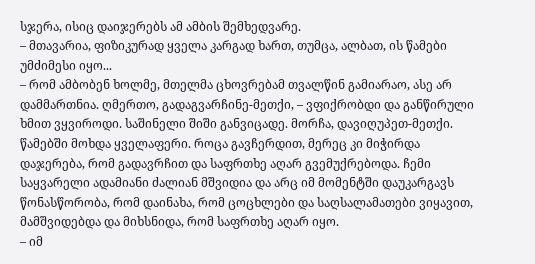სჯერა, ისიც დაიჯერებს ამ ამბის შემხედვარე.
– მთავარია, ფიზიკურად ყველა კარგად ხართ, თუმცა, ალბათ, ის წამები უმძიმესი იყო...
– რომ ამბობენ ხოლმე, მთელმა ცხოვრებამ თვალწინ გამიარაო, ასე არ დამმართნია. ღმერთო, გადაგვარჩინე-მეთქი, – ვფიქრობდი და განწირული ხმით ვყვიროდი. საშინელი შიში განვიცადე. მორჩა, დავიღუპეთ-მეთქი. წამებში მოხდა ყველაფერი. როცა გავჩერდით, მერეც კი მიჭირდა დაჯერება, რომ გადავრჩით და საფრთხე აღარ გვემუქრებოდა. ჩემი საყვარელი ადამიანი ძალიან მშვიდია და არც იმ მომენტში დაუკარგავს წონასწორობა, რომ დაინახა, რომ ცოცხლები და საღსალამათები ვიყავით, მამშვიდებდა და მიხსნიდა, რომ საფრთხე აღარ იყო.
– იმ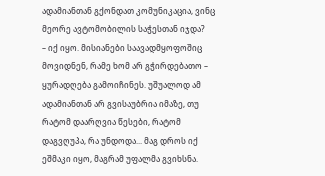ადამიანთან გქონდათ კომუნიკაცია, ვინც მეორე ავტომობილის საჭესთან იჯდა?
– იქ იყო. მისიანები საავადმყოფოშიც მოვიდნენ, რამე ხომ არ გჭირდებათო – ყურადღება გამოიჩინეს. უშუალოდ ამ ადამიანთან არ გვისაუბრია იმაზე, თუ რატომ დაარღვია წესები, რატომ დაგვღუპა, რა უნდოდა... მაგ დროს იქ ეშმაკი იყო, მაგრამ უფალმა გვიხსნა.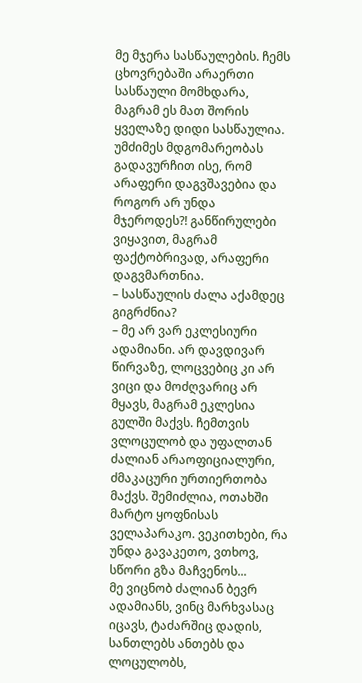მე მჯერა სასწაულების. ჩემს ცხოვრებაში არაერთი სასწაული მომხდარა, მაგრამ ეს მათ შორის ყველაზე დიდი სასწაულია. უმძიმეს მდგომარეობას გადავურჩით ისე, რომ არაფერი დაგვშავებია და როგორ არ უნდა მჯეროდეს?! განწირულები ვიყავით, მაგრამ ფაქტობრივად, არაფერი დაგვმართნია.
– სასწაულის ძალა აქამდეც გიგრძნია?
– მე არ ვარ ეკლესიური ადამიანი. არ დავდივარ წირვაზე, ლოცვებიც კი არ ვიცი და მოძღვარიც არ მყავს, მაგრამ ეკლესია გულში მაქვს. ჩემთვის ვლოცულობ და უფალთან ძალიან არაოფიციალური, ძმაკაცური ურთიერთობა მაქვს. შემიძლია, ოთახში მარტო ყოფნისას ველაპარაკო. ვეკითხები, რა უნდა გავაკეთო, ვთხოვ, სწორი გზა მაჩვენოს...
მე ვიცნობ ძალიან ბევრ ადამიანს, ვინც მარხვასაც იცავს, ტაძარშიც დადის, სანთლებს ანთებს და ლოცულობს,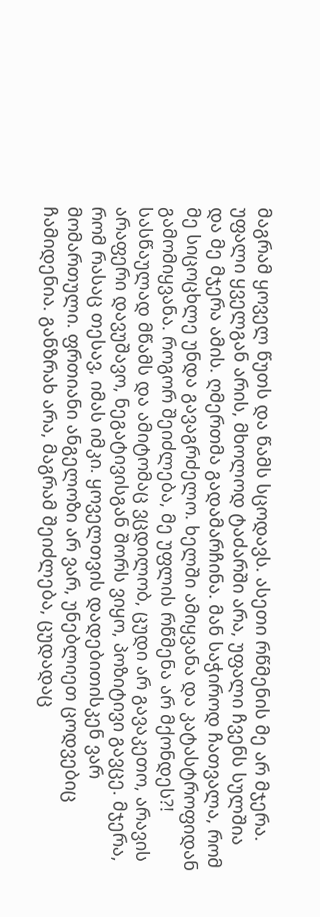მაგრამ ყოველ წუთს და წამს სცოდავს. ასეთი რწმენის მე არ მჯერა. უფალი ყველგან არის, მხოლოდ ტაძარში არა, უფალი ჩვენს სულშია და მე მჯერა ამის. ღმერთმა გადამარჩინა. მან საჭიროდ ჩათვალა, რომ მე სიცოცხლე უნდა გავაგრძელო. ხელში ამიყვანა და კატასტროფიდან გამომიყვანა. როგორ შეიძლება, მე უფლის რწმენა არ მქონდეს?! სასწაულად მწამს და ამიტომაც ვცდილობ, ცუდი არ გავაკეთო, არავის არაფერი დავუშავო, ნეგატივისგან შორს ვიყო, პოზიტივი გავცე. მჯერა, რომ რასაც თესავ, იმას იმკი. ყოველთვის დადებითისკენ ვარ მომართული. ფრთიანი ანგელოზი არ ვარ, უნებლიეთ ცოდვებიც ჩამიდენია. განზრახ არა, მაგრამ შეიძლება, ცუდადაც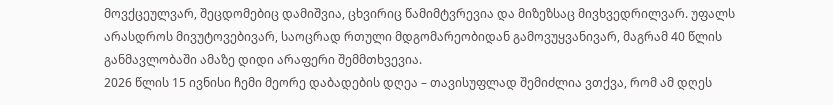მოვქცეულვარ, შეცდომებიც დამიშვია, ცხვირიც წამიმტვრევია და მიზეზსაც მივხვედრილვარ. უფალს არასდროს მივუტოვებივარ, საოცრად რთული მდგომარეობიდან გამოვუყვანივარ, მაგრამ 40 წლის განმავლობაში ამაზე დიდი არაფერი შემმთხვევია.
2026 წლის 15 ივნისი ჩემი მეორე დაბადების დღეა – თავისუფლად შემიძლია ვთქვა, რომ ამ დღეს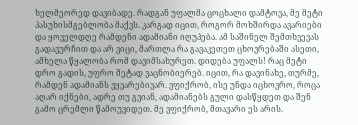ხელმეორედ დავიბადე. რადგან უფალმა ცოცხალი დამტოვა, მე მეტი პასუხისმგებლობა მაქვს. კარგად იცით, როგორ მოხშირდა ავარიები და ყოველდღე რამდენი ადამიანი იღუპება. ამ საშინელ შემთხვევას გადავურჩით და არ ვიცი, მართლა რა გავაკეთეთ ცხოვრებაში ასეთი, ამხელა წყალობა რომ დავიმსახურეთ. დიდება უფალს! რაც მეტი დრო გადის, უფრო მეტად ვაცნობიერებ. იცით, რა დავინახე, თურმე, რამდენ ადამიანს ვყვარებივარ. ვფიქრობ, ისე უნდა იცხოვრო, როცა აღარ იქნები, ადრე თუ გვიან, ადამიანებს გული დასწყდეთ და შენ გამო ცრემლი წამოუვიდეთ. მე ვფიქრობ, მთავარი ეს არის.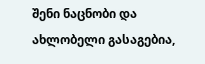შენი ნაცნობი და ახლობელი გასაგებია,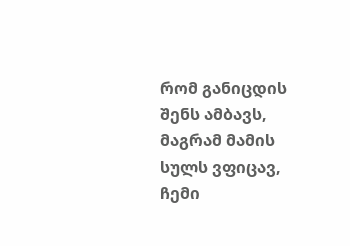რომ განიცდის შენს ამბავს, მაგრამ მამის სულს ვფიცავ, ჩემი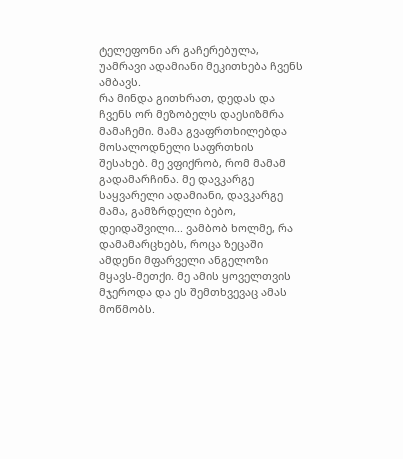ტელეფონი არ გაჩერებულა, უამრავი ადამიანი მეკითხება ჩვენს ამბავს.
რა მინდა გითხრათ, დედას და ჩვენს ორ მეზობელს დაესიზმრა მამაჩემი. მამა გვაფრთხილებდა მოსალოდნელი საფრთხის შესახებ. მე ვფიქრობ, რომ მამამ გადამარჩინა. მე დავკარგე საყვარელი ადამიანი, დავკარგე მამა, გამზრდელი ბებო, დეიდაშვილი... ვამბობ ხოლმე, რა დამამარცხებს, როცა ზეცაში ამდენი მფარველი ანგელოზი მყავს-მეთქი. მე ამის ყოველთვის მჯეროდა და ეს შემთხვევაც ამას მოწმობს.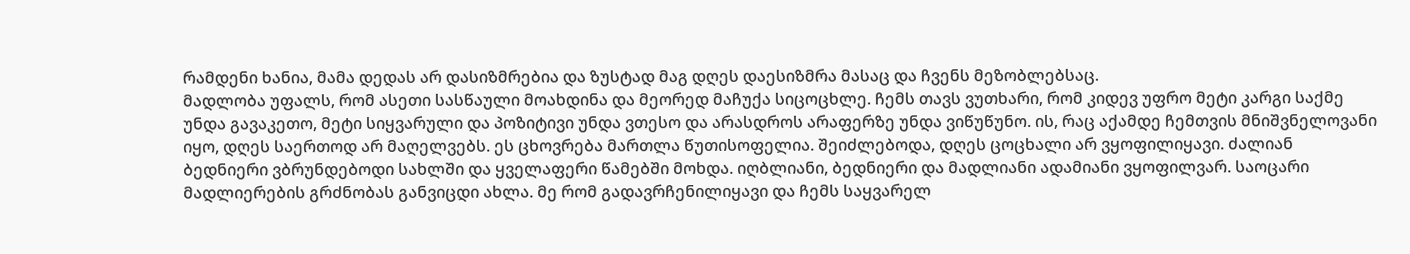რამდენი ხანია, მამა დედას არ დასიზმრებია და ზუსტად მაგ დღეს დაესიზმრა მასაც და ჩვენს მეზობლებსაც.
მადლობა უფალს, რომ ასეთი სასწაული მოახდინა და მეორედ მაჩუქა სიცოცხლე. ჩემს თავს ვუთხარი, რომ კიდევ უფრო მეტი კარგი საქმე უნდა გავაკეთო, მეტი სიყვარული და პოზიტივი უნდა ვთესო და არასდროს არაფერზე უნდა ვიწუწუნო. ის, რაც აქამდე ჩემთვის მნიშვნელოვანი იყო, დღეს საერთოდ არ მაღელვებს. ეს ცხოვრება მართლა წუთისოფელია. შეიძლებოდა, დღეს ცოცხალი არ ვყოფილიყავი. ძალიან ბედნიერი ვბრუნდებოდი სახლში და ყველაფერი წამებში მოხდა. იღბლიანი, ბედნიერი და მადლიანი ადამიანი ვყოფილვარ. საოცარი მადლიერების გრძნობას განვიცდი ახლა. მე რომ გადავრჩენილიყავი და ჩემს საყვარელ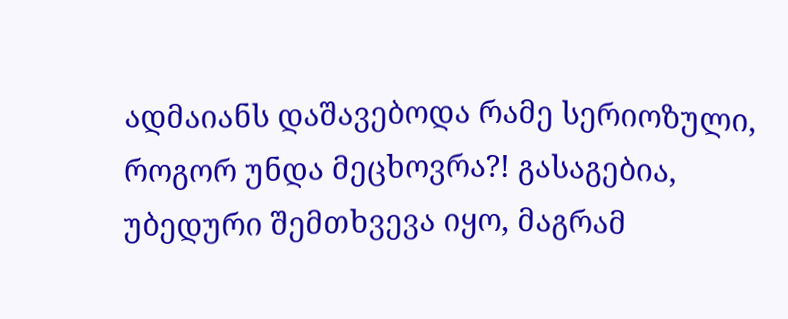ადმაიანს დაშავებოდა რამე სერიოზული, როგორ უნდა მეცხოვრა?! გასაგებია, უბედური შემთხვევა იყო, მაგრამ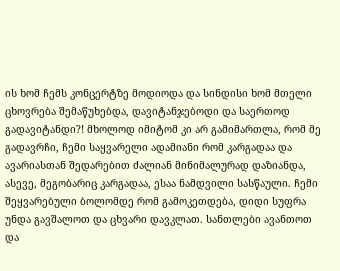ის ხომ ჩემს კონცერტზე მოდიოდა და სინდისი ხომ მთელი ცხოვრება შემაწუხებდა, დავიტანჯებოდი და საერთოდ გადავიტანდი?! მხოლოდ იმიტომ კი არ გამიმართლა, რომ მე გადავრჩი, ჩემი საყვარელი ადამიანი რომ კარგადაა და ავარიასთან შედარებით ძალიან მინიმალურად დაზიანდა, ასევე, მეგობარიც კარგადაა, ესაა ნამდვილი სასწაული. ჩემი შეყვარებული ბოლომდე რომ გამოკეთდება, დიდი სუფრა უნდა გავშალოთ და ცხვარი დავკლათ. სანთლები ავანთოთ და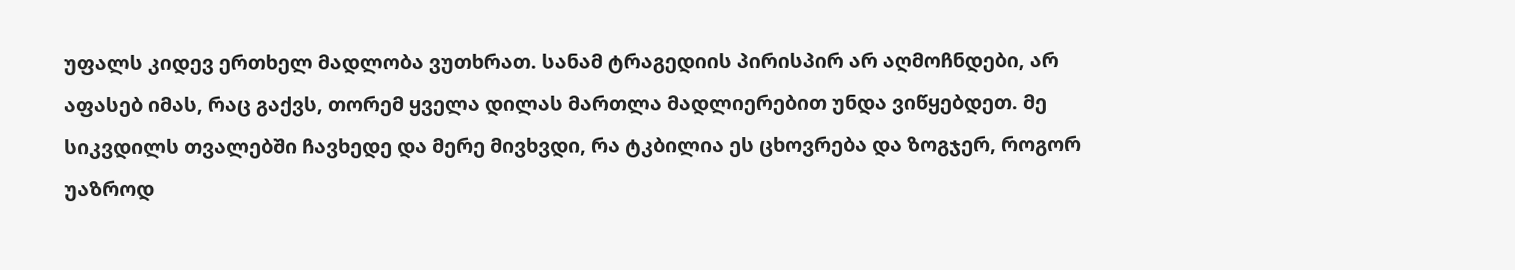უფალს კიდევ ერთხელ მადლობა ვუთხრათ. სანამ ტრაგედიის პირისპირ არ აღმოჩნდები, არ აფასებ იმას, რაც გაქვს, თორემ ყველა დილას მართლა მადლიერებით უნდა ვიწყებდეთ. მე სიკვდილს თვალებში ჩავხედე და მერე მივხვდი, რა ტკბილია ეს ცხოვრება და ზოგჯერ, როგორ უაზროდ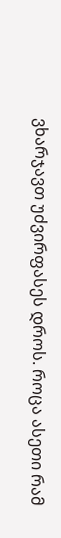ვხარჯავთ უძვირფასეს დროს. როცა ასეთი რამ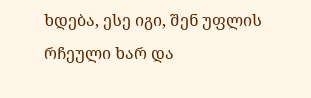ხდება, ესე იგი, შენ უფლის რჩეული ხარ და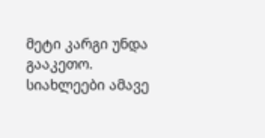მეტი კარგი უნდა გააკეთო.
სიახლეები ამავე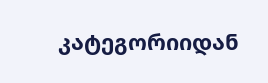კატეგორიიდან